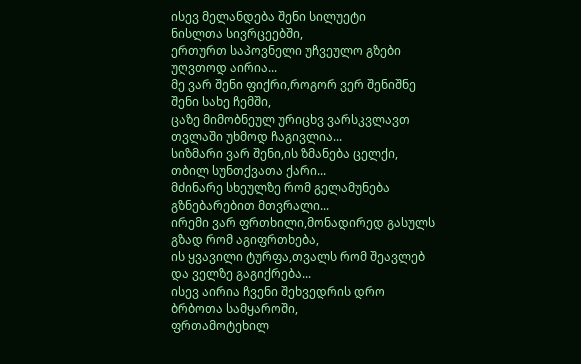ისევ მელანდება შენი სილუეტი
ნისლთა სივრცეებში,
ერთურთ საპოვნელი უჩვეულო გზები
უღვთოდ აირია...
მე ვარ შენი ფიქრი,როგორ ვერ შენიშნე
შენი სახე ჩემში,
ცაზე მიმობნეულ ურიცხვ ვარსკვლავთ
თვლაში უხმოდ ჩაგივლია...
სიზმარი ვარ შენი,ის ზმანება ცელქი,
თბილ სუნთქვათა ქარი...
მძინარე სხეულზე რომ გელამუნება
გზნებარებით მთვრალი...
ირემი ვარ ფრთხილი,მონადირედ გასულს
გზად რომ აგიფრთხება,
ის ყვავილი ტურფა,თვალს რომ შეავლებ
და ველზე გაგიქრება...
ისევ აირია ჩვენი შეხვედრის დრო
ბრბოთა სამყაროში,
ფრთამოტეხილ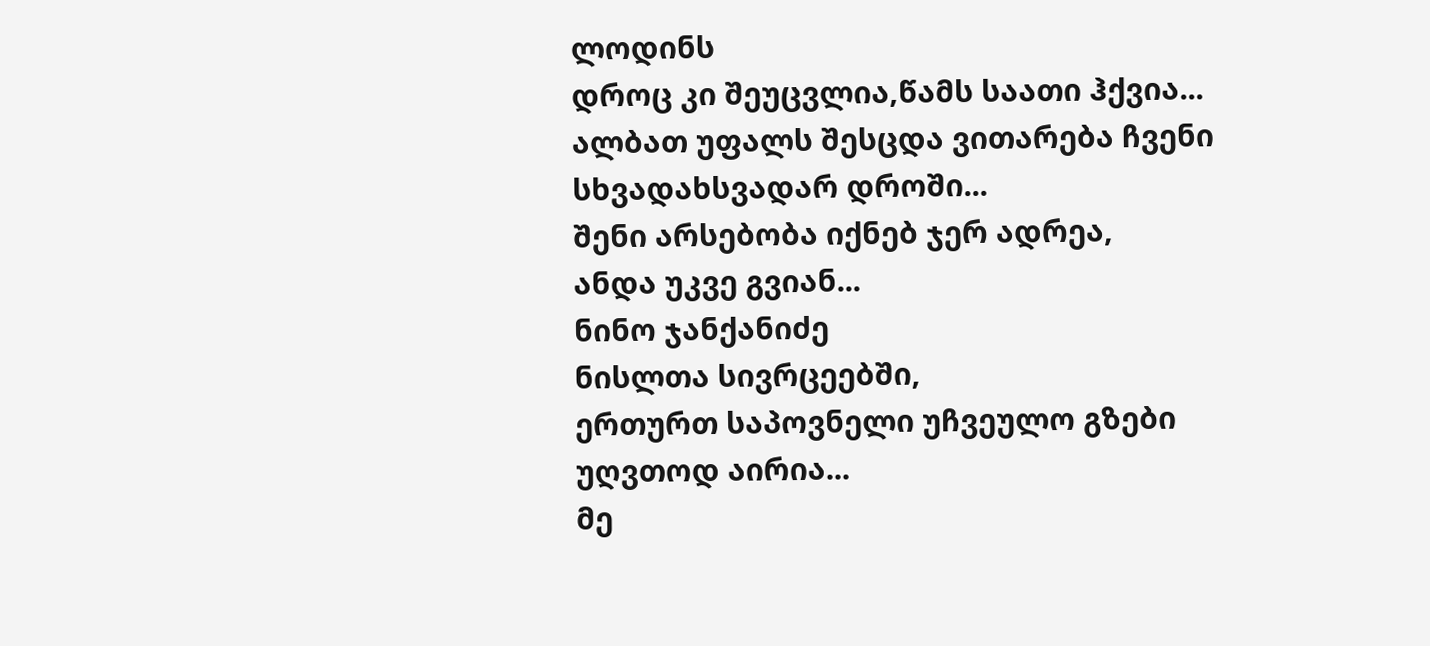ლოდინს
დროც კი შეუცვლია,წამს საათი ჰქვია...
ალბათ უფალს შესცდა ვითარება ჩვენი
სხვადახსვადარ დროში...
შენი არსებობა იქნებ ჯერ ადრეა,
ანდა უკვე გვიან...
ნინო ჯანქანიძე
ნისლთა სივრცეებში,
ერთურთ საპოვნელი უჩვეულო გზები
უღვთოდ აირია...
მე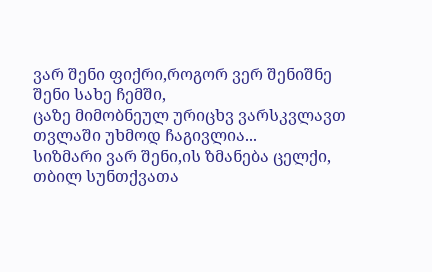ვარ შენი ფიქრი,როგორ ვერ შენიშნე
შენი სახე ჩემში,
ცაზე მიმობნეულ ურიცხვ ვარსკვლავთ
თვლაში უხმოდ ჩაგივლია...
სიზმარი ვარ შენი,ის ზმანება ცელქი,
თბილ სუნთქვათა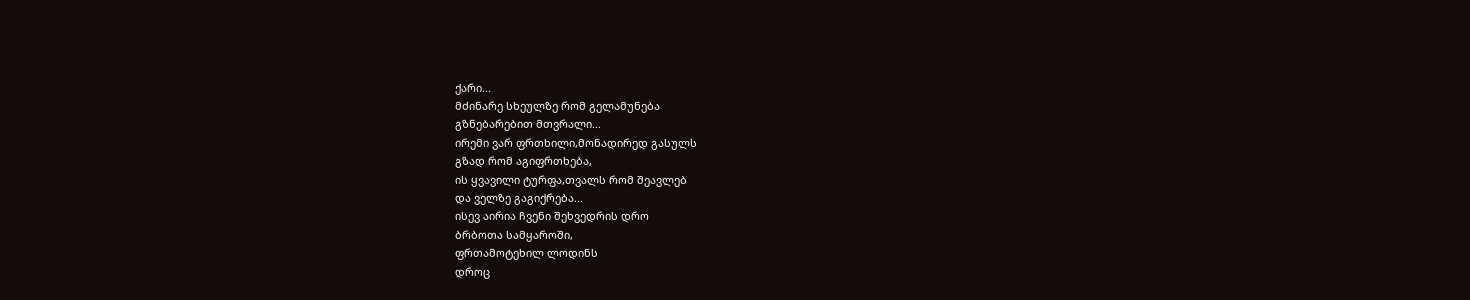ქარი...
მძინარე სხეულზე რომ გელამუნება
გზნებარებით მთვრალი...
ირემი ვარ ფრთხილი,მონადირედ გასულს
გზად რომ აგიფრთხება,
ის ყვავილი ტურფა,თვალს რომ შეავლებ
და ველზე გაგიქრება...
ისევ აირია ჩვენი შეხვედრის დრო
ბრბოთა სამყაროში,
ფრთამოტეხილ ლოდინს
დროც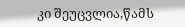კი შეუცვლია,წამს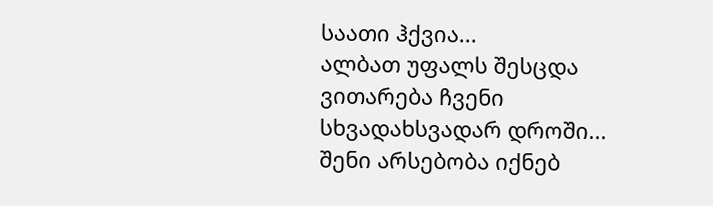საათი ჰქვია...
ალბათ უფალს შესცდა ვითარება ჩვენი
სხვადახსვადარ დროში...
შენი არსებობა იქნებ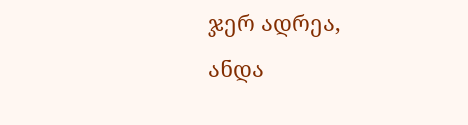ჯერ ადრეა,
ანდა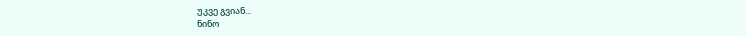უკვე გვიან...
ნინო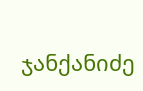ჯანქანიძე